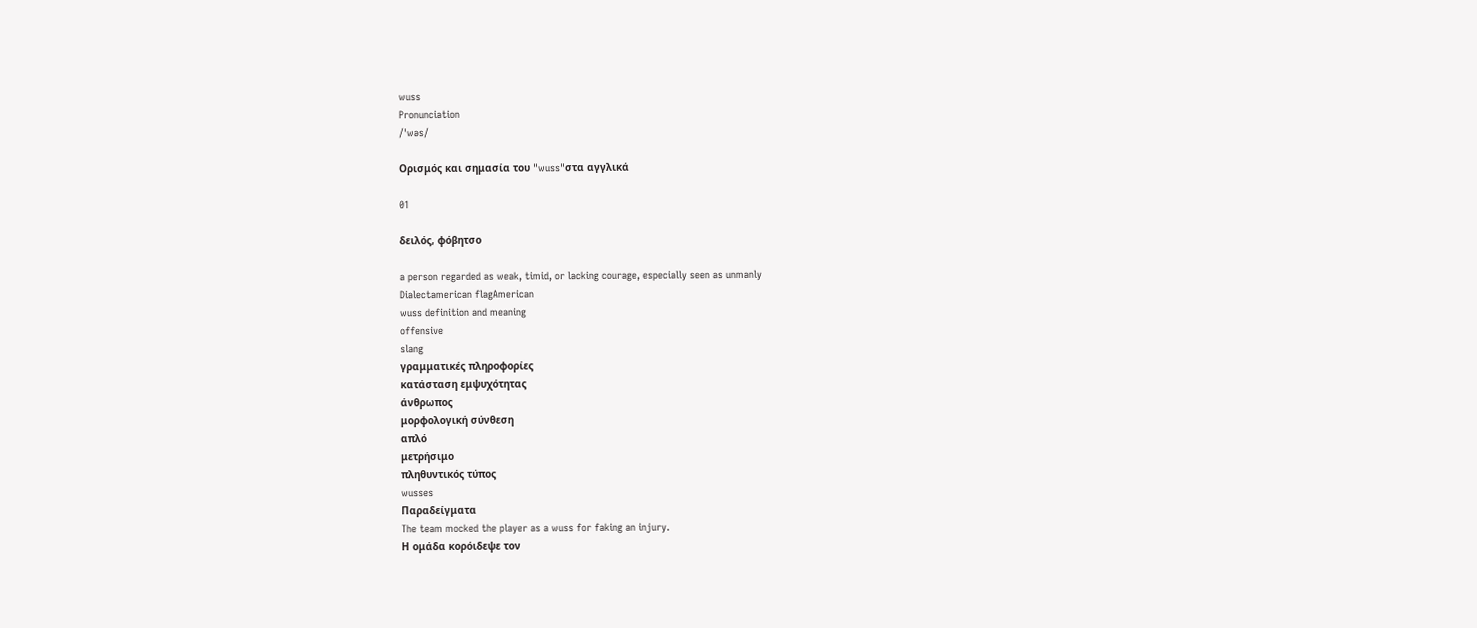wuss
Pronunciation
/ˈwəs/

Ορισμός και σημασία του "wuss"στα αγγλικά

01

δειλός, φόβητσο

a person regarded as weak, timid, or lacking courage, especially seen as unmanly
Dialectamerican flagAmerican
wuss definition and meaning
offensive
slang
γραμματικές πληροφορίες
κατάσταση εμψυχότητας
άνθρωπος
μορφολογική σύνθεση
απλό
μετρήσιμο
πληθυντικός τύπος
wusses
Παραδείγματα
The team mocked the player as a wuss for faking an injury.
Η ομάδα κορόιδεψε τον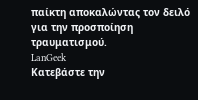παίκτη αποκαλώντας τον δειλό για την προσποίηση τραυματισμού.
LanGeek
Κατεβάστε την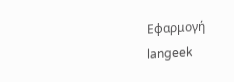Εφαρμογή
langeek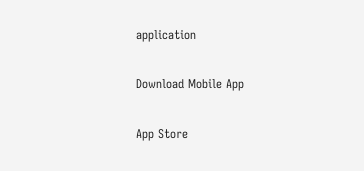application

Download Mobile App

App Store